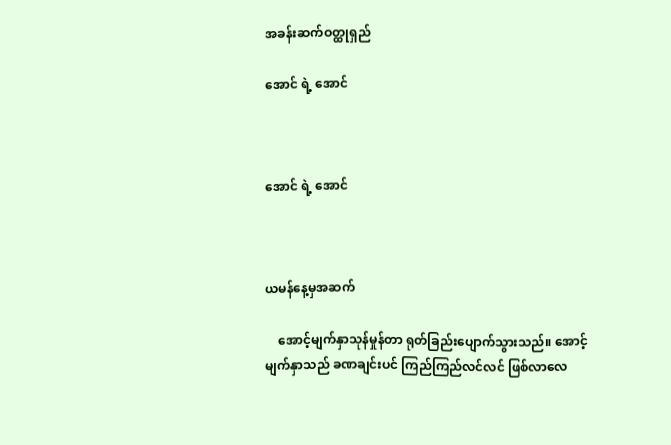အခန်းဆက်ဝတ္ထုရှည်

အောင် ရဲ့ အောင်



အောင် ရဲ့ အောင်



ယမန်နေ့မှအဆက်

    အောင့်မျက်နှာသုန်မှုန်တာ ရုတ်ခြည်းပျောက်သွားသည်။ အောင့်မျက်နှာသည် ခဏချင်းပင် ကြည်ကြည်လင်လင် ဖြစ်လာလေ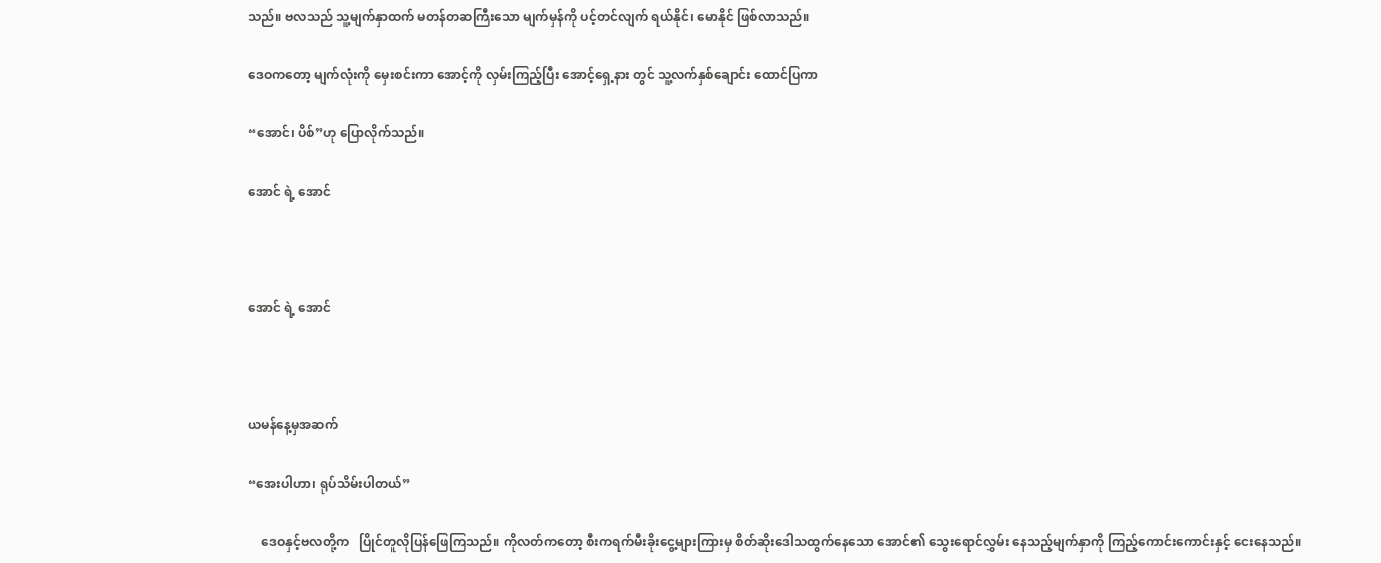သည်။ ဗလသည် သူ့မျက်နှာထက် မတန်တဆကြီးသော မျက်မှန်ကို ပင့်တင်လျက် ရယ်နိုင်၊ မောနိုင် ဖြစ်လာသည်။

ဒေဝကတော့ မျက်လုံးကို မှေးစင်းကာ အောင့်ကို လှမ်းကြည့်ပြီး အောင့်ရှေ့နား တွင် သူ့လက်နှစ်ချောင်း ထောင်ပြကာ

“အောင်၊ ပိစ်”ဟု ပြောလိုက်သည်။

အောင် ရဲ့ အောင်



အောင် ရဲ့ အောင်



ယမန်နေ့မှအဆက်

“အေးပါဟာ၊ ရုပ်သိမ်းပါတယ်”

    ဒေဝနှင့်ဗလတို့က   ပြိုင်တူလိုပြန်ဖြေကြသည်။ ကိုလတ်ကတော့ စီးကရက်မီးခိုးငွေ့များကြားမှ စိတ်ဆိုးဒေါသထွက်နေသော အောင်၏ သွေးရောင်လွှမ်း နေသည့်မျက်နှာကို ကြည့်ကောင်းကောင်းနှင့် ငေးနေသည်။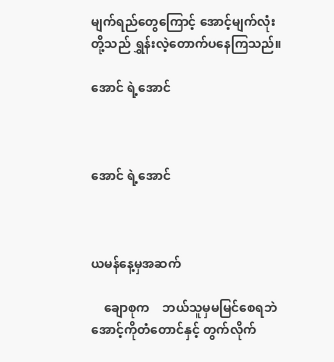မျက်ရည်တွေကြောင့် အောင့်မျက်လုံးတို့သည် ရွှန်းလဲ့တောက်ပနေကြသည်။

အောင် ရဲ့အောင်



အောင် ရဲ့အောင်



ယမန်နေ့မှအဆက်

    ချောစုက    ဘယ်သူမှမမြင်စေရဘဲ အောင့်ကိုတံတောင်နှင့် တွက်လိုက်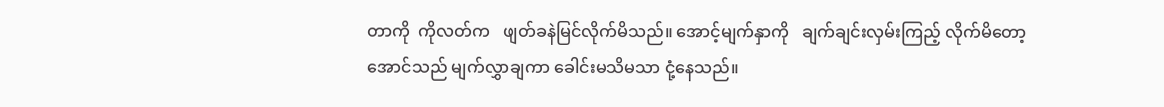တာကို  ကိုလတ်က   ဖျတ်ခနဲမြင်လိုက်မိသည်။ အောင့်မျက်နှာကို   ချက်ချင်းလှမ်းကြည့် လိုက်မိတော့ အောင်သည် မျက်လွှာချကာ ခေါင်းမသိမသာ ငုံ့နေသည်။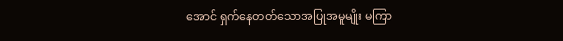အောင် ရှက်နေတတ်သောအပြုအမူမျိုး မကြာ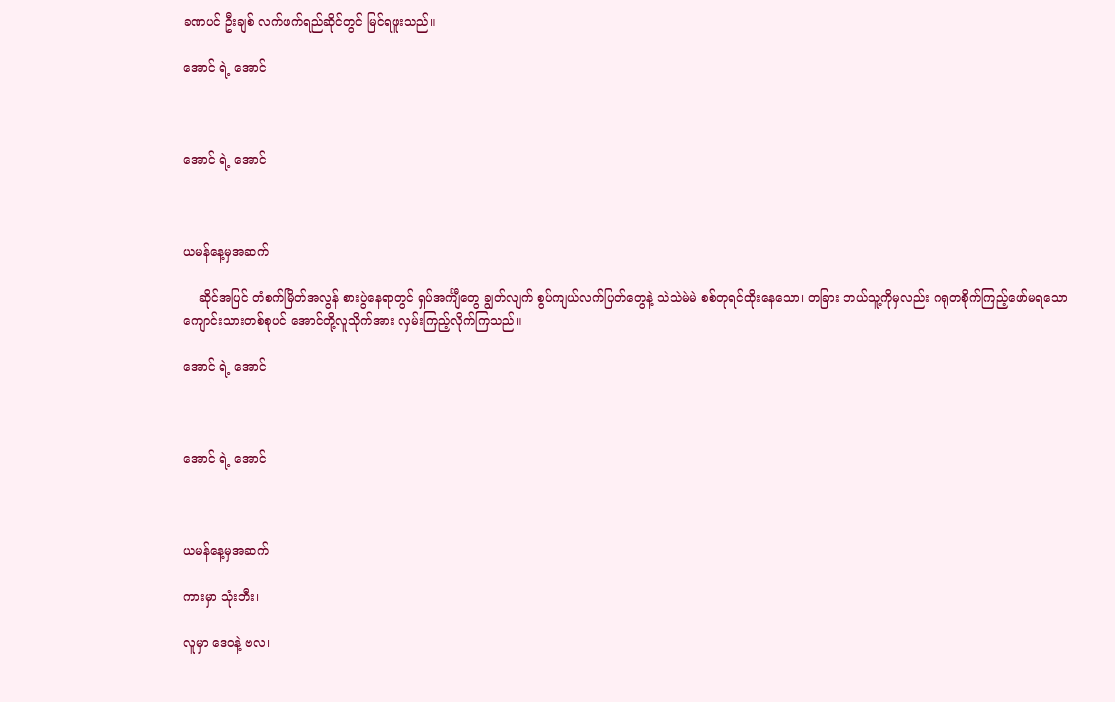ခဏပင် ဦးချစ် လက်ဖက်ရည်ဆိုင်တွင် မြင်ရဖူးသည်။

အောင် ရဲ့ အောင်



အောင် ရဲ့ အောင်



ယမန်နေ့မှအဆက်

    ဆိုင်အပြင် တံစက်မြိတ်အလွန် စားပွဲနေရာတွင် ရှပ်အင်္ကျီတွေ ချွတ်လျက် စွပ်ကျယ်လက်ပြတ်တွေနဲ့ သဲသဲမဲမဲ စစ်တုရင်ထိုးနေသော၊ တခြား ဘယ်သူ့ကိုမှလည်း ဂရုတစိုက်ကြည့်ဖော်မရသော ကျောင်းသားတစ်စုပင် အောင်တို့လူသိုက်အား လှမ်းကြည့်လိုက်ကြသည်။

အောင် ရဲ့ အောင်



အောင် ရဲ့ အောင်



ယမန်နေ့မှအဆက်

ကားမှာ သုံးဘီး၊

လူမှာ ဒေဝနဲ့ ဗလ၊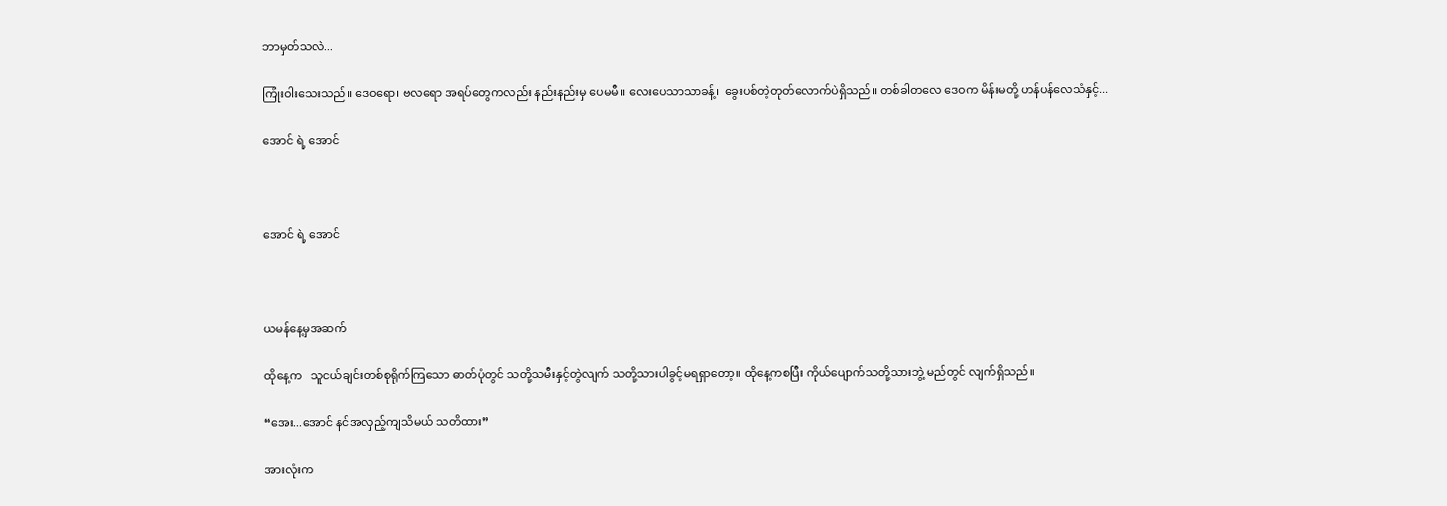ဘာမှတ်သလဲ...

ကြုံးဝါးသေးသည်။ ဒေဝရော၊ ဗလရော အရပ်တွေကလည်း နည်းနည်းမှ ပေမမီ။ လေးပေသာသာခန့်၊  ခွေးပစ်တဲ့တုတ်လောက်ပဲရှိသည်။ တစ်ခါတလေ ဒေဝက မိန်းမတို့ ဟန်ပန်လေသံနှင့်...

အောင် ရဲ့ အောင်



အောင် ရဲ့ အောင်



ယမန်နေ့မှအဆက်

ထိုနေ့က   သူငယ်ချင်းတစ်စုရိုက်ကြသော ဓာတ်ပုံတွင် သတို့သမီးနှင့်တွဲလျက် သတို့သားပါခွင့်မရရှာတော့။ ထိုနေ့ကစပြီး ကိုယ်ပျောက်သတို့သားဘွဲ့ မည်တွင် လျက်ရှိသည်။

“အေး...အောင် နင်အလှည့်ကျသိမယ် သတိထား”

အားလုံးက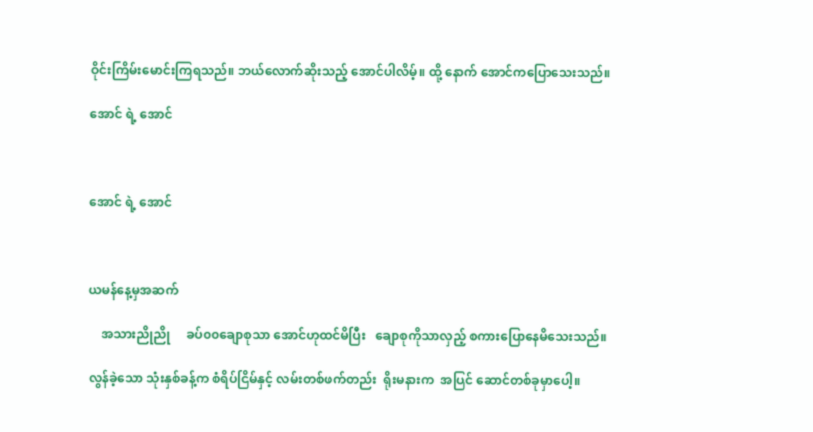ဝိုင်းကြိမ်းမောင်းကြရသည်။ ဘယ်လောက်ဆိုးသည့် အောင်ပါလိမ့်။ ထို့ နောက် အောင်ကပြောသေးသည်။

အောင် ရဲ့ အောင်



အောင် ရဲ့ အောင်



ယမန်နေ့မှအဆက်

    အသားညိုညို     ခပ်၀၀ချောစုသာ အောင်ဟုထင်မိပြီး   ချောစုကိုသာလှည့် စကားပြောနေမိသေးသည်။

လွန်ခဲ့သော သုံးနှစ်ခန့်က စံရိပ်ငြိမ်နှင့် လမ်းတစ်ဖက်တည်း  ရိုးမနားက  အပြင် ဆောင်တစ်ခုမှာပေါ့။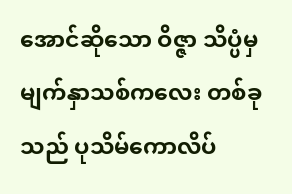အောင်ဆိုသော ဝိဇ္ဇာ သိပ္ပံမှ  မျက်နှာသစ်ကလေး တစ်ခုသည် ပုသိမ်ကောလိပ်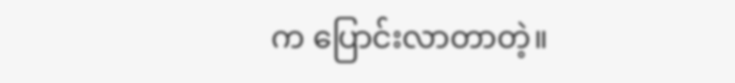က ပြောင်းလာတာတဲ့။